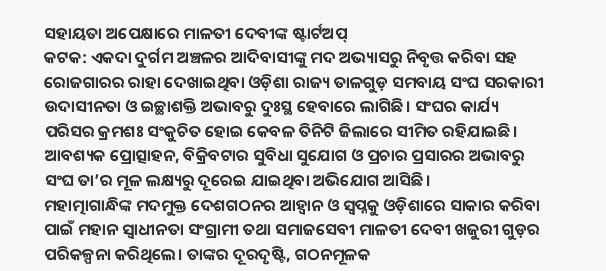ସହାୟତା ଅପେକ୍ଷାରେ ମାଳତୀ ଦେବୀଙ୍କ ଷ୍ଟାର୍ଟଅପ୍
କଟକ: ଏକଦା ଦୁର୍ଗମ ଅଞ୍ଚଳର ଆଦିବାସୀଙ୍କୁ ମଦ ଅଭ୍ୟାସରୁ ନିବୃତ୍ତ କରିବା ସହ ରୋଜଗାରର ରାହା ଦେଖାଇଥିବା ଓଡ଼ିଶା ରାଜ୍ୟ ତାଳଗୁଡ଼ ସମବାୟ ସଂଘ ସରକାରୀ ଉଦାସୀନତା ଓ ଇଚ୍ଛାଶକ୍ତି ଅଭାବରୁ ଦୁଃସ୍ଥ ହେବାରେ ଲାଗିଛି। ସଂଘର କାର୍ଯ୍ୟ ପରିସର କ୍ରମଶଃ ସଂକୁଚିତ ହୋଇ କେବଳ ତିନିଟି ଜିଲାରେ ସୀମିତ ରହିଯାଇଛି। ଆବଶ୍ୟକ ପ୍ରୋତ୍ସାହନ, ବିକ୍ରିବଟାର ସୁବିଧା ସୁଯୋଗ ଓ ପ୍ରଚାର ପ୍ରସାରର ଅଭାବରୁ ସଂଘ ତା’ର ମୂଳ ଲକ୍ଷ୍ୟରୁ ଦୂରେଇ ଯାଇଥିବା ଅଭିଯୋଗ ଆସିଛି।
ମହାତ୍ମାଗାନ୍ଧିଙ୍କ ମଦମୁକ୍ତ ଦେଶଗଠନର ଆହ୍ୱାନ ଓ ସ୍ୱପ୍ନକୁ ଓଡ଼ିଶାରେ ସାକାର କରିବା ପାଇଁ ମହାନ ସ୍ୱାଧୀନତା ସଂଗ୍ରାମୀ ତଥା ସମାଜସେବୀ ମାଳତୀ ଦେବୀ ଖଜୁରୀ ଗୁଡ଼ର ପରିକଳ୍ପନା କରିଥିଲେ। ତାଙ୍କର ଦୂରଦୃଷ୍ଟି, ଗଠନମୂଳକ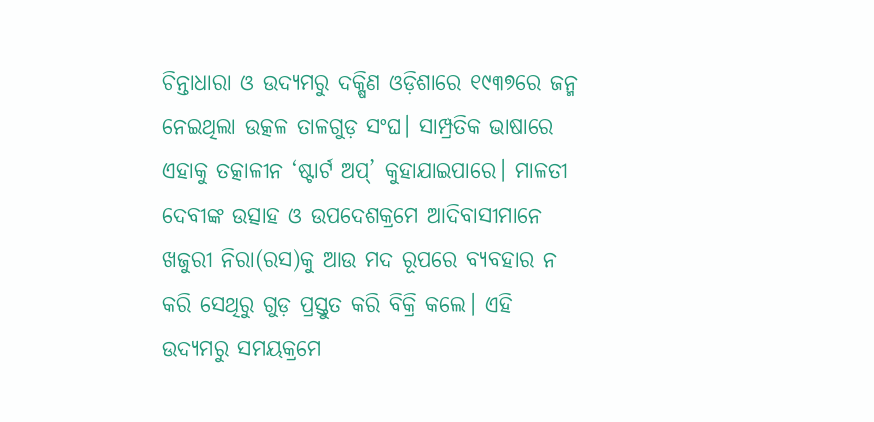ଚିନ୍ତାଧାରା ଓ ଉଦ୍ୟମରୁ ଦକ୍ଷିଣ ଓଡ଼ିଶାରେ ୧୯୩୭ରେ ଜନ୍ମ ନେଇଥିଲା ଉତ୍କଳ ତାଳଗୁଡ଼ ସଂଘ। ସାମ୍ପ୍ରତିକ ଭାଷାରେ ଏହାକୁ ତତ୍କାଳୀନ ‘ଷ୍ଟାର୍ଟ ଅପ୍’ କୁହାଯାଇପାରେ। ମାଳତୀ ଦେବୀଙ୍କ ଉତ୍ସାହ ଓ ଉପଦେଶକ୍ରମେ ଆଦିବାସୀମାନେ ଖଜୁରୀ ନିରା(ରସ)କୁ ଆଉ ମଦ ରୂପରେ ବ୍ୟବହାର ନ କରି ସେଥିରୁ ଗୁଡ଼ ପ୍ରସ୍ତୁତ କରି ବିକ୍ରି କଲେ। ଏହି ଉଦ୍ୟମରୁ ସମୟକ୍ରମେ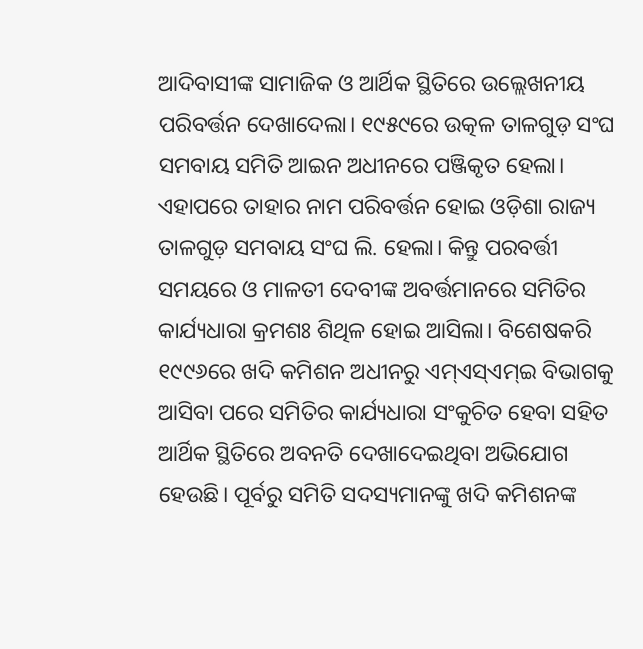ଆଦିବାସୀଙ୍କ ସାମାଜିକ ଓ ଆର୍ଥିକ ସ୍ଥିତିରେ ଉଲ୍ଲେଖନୀୟ ପରିବର୍ତ୍ତନ ଦେଖାଦେଲା। ୧୯୫୯ରେ ଉତ୍କଳ ତାଳଗୁଡ଼ ସଂଘ ସମବାୟ ସମିତି ଆଇନ ଅଧୀନରେ ପଞ୍ଜିକୃତ ହେଲା। ଏହାପରେ ତାହାର ନାମ ପରିବର୍ତ୍ତନ ହୋଇ ଓଡ଼ିଶା ରାଜ୍ୟ ତାଳଗୁଡ଼ ସମବାୟ ସଂଘ ଲି. ହେଲା। କିନ୍ତୁ ପରବର୍ତ୍ତୀ ସମୟରେ ଓ ମାଳତୀ ଦେବୀଙ୍କ ଅବର୍ତ୍ତମାନରେ ସମିତିର କାର୍ଯ୍ୟଧାରା କ୍ରମଶଃ ଶିଥିଳ ହୋଇ ଆସିଲା। ବିଶେଷକରି ୧୯୯୬ରେ ଖଦି କମିଶନ ଅଧୀନରୁ ଏମ୍ଏସ୍ଏମ୍ଇ ବିଭାଗକୁ ଆସିବା ପରେ ସମିତିର କାର୍ଯ୍ୟଧାରା ସଂକୁଚିତ ହେବା ସହିତ ଆର୍ଥିକ ସ୍ଥିତିରେ ଅବନତି ଦେଖାଦେଇଥିବା ଅଭିଯୋଗ ହେଉଛି। ପୂର୍ବରୁ ସମିତି ସଦସ୍ୟମାନଙ୍କୁ ଖଦି କମିଶନଙ୍କ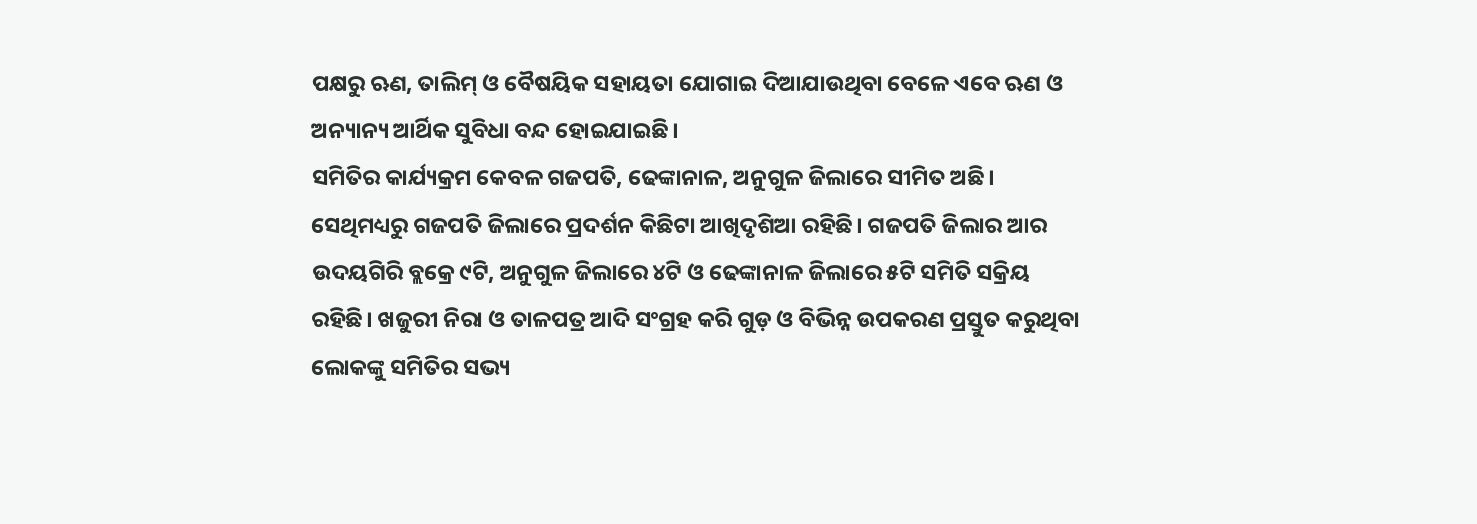ପକ୍ଷରୁ ଋଣ, ତାଲିମ୍ ଓ ବୈଷୟିକ ସହାୟତା ଯୋଗାଇ ଦିଆଯାଉଥିବା ବେଳେ ଏବେ ଋଣ ଓ ଅନ୍ୟାନ୍ୟ ଆର୍ଥିକ ସୁବିଧା ବନ୍ଦ ହୋଇଯାଇଛି।
ସମିତିର କାର୍ଯ୍ୟକ୍ରମ କେବଳ ଗଜପତି, ଢେଙ୍କାନାଳ, ଅନୁଗୁଳ ଜିଲାରେ ସୀମିତ ଅଛି। ସେଥିମଧ୍ୟରୁ ଗଜପତି ଜିଲାରେ ପ୍ରଦର୍ଶନ କିଛିଟା ଆଖିଦୃଶିଆ ରହିଛି। ଗଜପତି ଜିଲାର ଆର ଉଦୟଗିରି ବ୍ଲକ୍ରେ ୯ଟି, ଅନୁଗୁଳ ଜିଲାରେ ୪ଟି ଓ ଢେଙ୍କାନାଳ ଜିଲାରେ ୫ଟି ସମିତି ସକ୍ରିୟ ରହିଛି। ଖଜୁରୀ ନିରା ଓ ତାଳପତ୍ର ଆଦି ସଂଗ୍ରହ କରି ଗୁଡ଼ ଓ ବିଭିନ୍ନ ଉପକରଣ ପ୍ରସ୍ତୁତ କରୁଥିବା ଲୋକଙ୍କୁ ସମିତିର ସଭ୍ୟ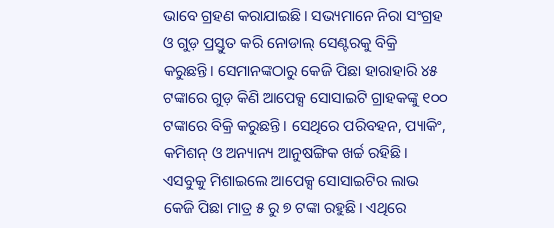ଭାବେ ଗ୍ରହଣ କରାଯାଇଛି। ସଭ୍ୟମାନେ ନିରା ସଂଗ୍ରହ ଓ ଗୁଡ଼ ପ୍ରସ୍ତୁତ କରି ନୋଡାଲ୍ ସେଣ୍ଟରକୁ ବିକ୍ରି କରୁଛନ୍ତି। ସେମାନଙ୍କଠାରୁ କେଜି ପିଛା ହାରାହାରି ୪୫ ଟଙ୍କାରେ ଗୁଡ଼ କିଣି ଆପେକ୍ସ ସୋସାଇଟି ଗ୍ରାହକଙ୍କୁ ୧୦୦ ଟଙ୍କାରେ ବିକ୍ରି କରୁଛନ୍ତି। ସେଥିରେ ପରିବହନ, ପ୍ୟାକିଂ, କମିଶନ୍ ଓ ଅନ୍ୟାନ୍ୟ ଆନୁଷଙ୍ଗିକ ଖର୍ଚ୍ଚ ରହିଛି। ଏସବୁକୁ ମିଶାଇଲେ ଆପେକ୍ସ ସୋସାଇଟିର ଲାଭ କେଜି ପିଛା ମାତ୍ର ୫ ରୁ ୭ ଟଙ୍କା ରହୁଛି। ଏଥିରେ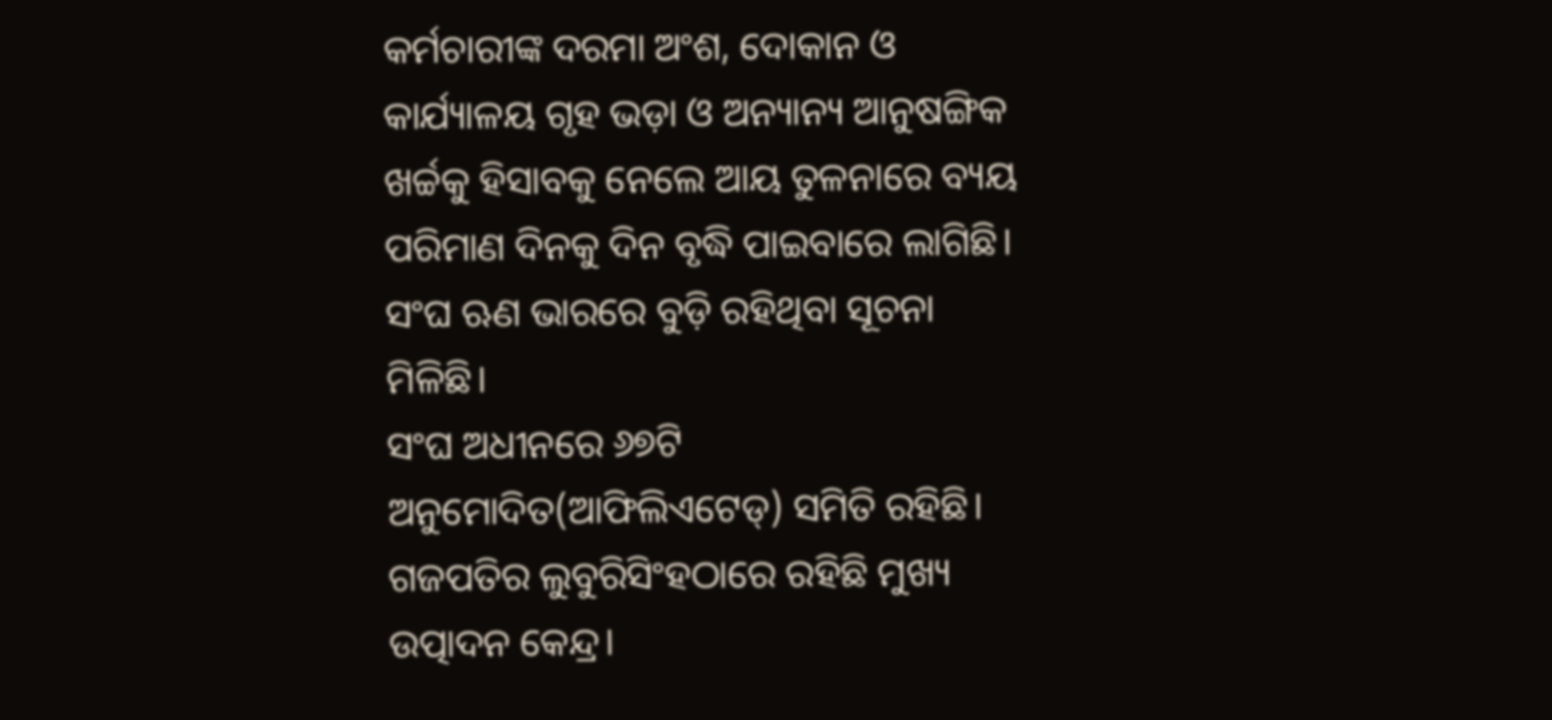କର୍ମଚାରୀଙ୍କ ଦରମା ଅଂଶ, ଦୋକାନ ଓ କାର୍ଯ୍ୟାଳୟ ଗୃହ ଭଡ଼ା ଓ ଅନ୍ୟାନ୍ୟ ଆନୁଷଙ୍ଗିକ ଖର୍ଚ୍ଚକୁ ହିସାବକୁ ନେଲେ ଆୟ ତୁଳନାରେ ବ୍ୟୟ ପରିମାଣ ଦିନକୁ ଦିନ ବୃଦ୍ଧି ପାଇବାରେ ଲାଗିଛି। ସଂଘ ଋଣ ଭାରରେ ବୁଡ଼ି ରହିଥିବା ସୂଚନା ମିଳିଛି।
ସଂଘ ଅଧୀନରେ ୬୭ଟି ଅନୁମୋଦିତ(ଆଫିଲିଏଟେଡ୍) ସମିତି ରହିଛି। ଗଜପତିର ଲୁବୁରିସିଂହଠାରେ ରହିଛି ମୁଖ୍ୟ ଉତ୍ପାଦନ କେନ୍ଦ୍ର।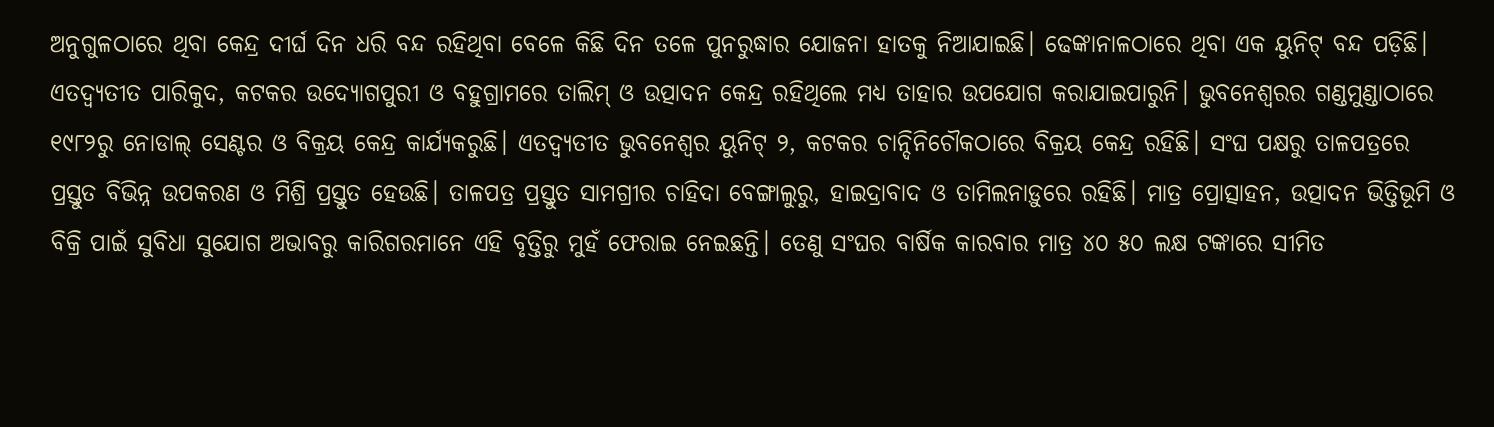ଅନୁଗୁଳଠାରେ ଥିବା କେନ୍ଦ୍ର ଦୀର୍ଘ ଦିନ ଧରି ବନ୍ଦ ରହିଥିବା ବେଳେ କିଛି ଦିନ ତଳେ ପୁନରୁଦ୍ଧାର ଯୋଜନା ହାତକୁ ନିଆଯାଇଛି। ଢେଙ୍କାନାଳଠାରେ ଥିବା ଏକ ୟୁନିଟ୍ ବନ୍ଦ ପଡ଼ିଛି। ଏତଦ୍ବ୍ୟତୀତ ପାରିକୁଦ, କଟକର ଉଦ୍ୟୋଗପୁରୀ ଓ ବହୁଗ୍ରାମରେ ତାଲିମ୍ ଓ ଉତ୍ପାଦନ କେନ୍ଦ୍ର ରହିଥିଲେ ମଧ୍ୟ ତାହାର ଉପଯୋଗ କରାଯାଇପାରୁନି। ଭୁବନେଶ୍ୱରର ଗଣ୍ଡମୁଣ୍ଡାଠାରେ ୧୯୮୨ରୁ ନୋଡାଲ୍ ସେଣ୍ଟର ଓ ବିକ୍ରୟ କେନ୍ଦ୍ର କାର୍ଯ୍ୟକରୁଛି। ଏତଦ୍ବ୍ୟତୀତ ଭୁବନେଶ୍ୱର ୟୁନିଟ୍ ୨, କଟକର ଚାନ୍ଦିନିଚୌକଠାରେ ବିକ୍ରୟ କେନ୍ଦ୍ର ରହିଛି। ସଂଘ ପକ୍ଷରୁ ତାଳପତ୍ରରେ ପ୍ରସ୍ତୁତ ବିଭିନ୍ନ ଉପକରଣ ଓ ମିଶ୍ରି ପ୍ରସ୍ତୁତ ହେଉଛି। ତାଳପତ୍ର ପ୍ରସ୍ତୁତ ସାମଗ୍ରୀର ଚାହିଦା ବେଙ୍ଗାଲୁରୁ, ହାଇଦ୍ରାବାଦ ଓ ତାମିଲନାଡ଼ୁରେ ରହିଛି। ମାତ୍ର ପ୍ରୋତ୍ସାହନ, ଉତ୍ପାଦନ ଭିତ୍ତିଭୂମି ଓ ବିକ୍ରି ପାଇଁ ସୁବିଧା ସୁଯୋଗ ଅଭାବରୁ କାରିଗରମାନେ ଏହି ବୃତ୍ତିରୁ ମୁହଁ ଫେରାଇ ନେଇଛନ୍ତି। ତେଣୁ ସଂଘର ବାର୍ଷିକ କାରବାର ମାତ୍ର ୪୦ ୫୦ ଲକ୍ଷ ଟଙ୍କାରେ ସୀମିତ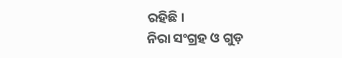ରହିଛି।
ନିରା ସଂଗ୍ରହ ଓ ଗୁଡ଼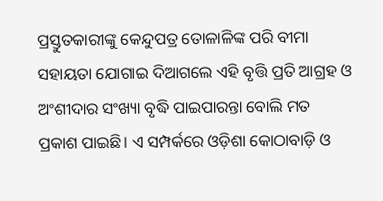ପ୍ରସ୍ତୁତକାରୀଙ୍କୁ କେନ୍ଦୁପତ୍ର ତୋଳାଳିଙ୍କ ପରି ବୀମା ସହାୟତା ଯୋଗାଇ ଦିଆଗଲେ ଏହି ବୃତ୍ତି ପ୍ରତି ଆଗ୍ରହ ଓ ଅଂଶୀଦାର ସଂଖ୍ୟା ବୃଦ୍ଧି ପାଇପାରନ୍ତା ବୋଲି ମତ ପ୍ରକାଶ ପାଇଛି। ଏ ସମ୍ପର୍କରେ ଓଡ଼ିଶା କୋଠାବାଡ଼ି ଓ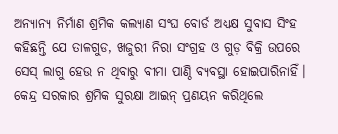ଅନ୍ୟାନ୍ୟ ନିର୍ମାଣ ଶ୍ରମିକ କଲ୍ୟାଣ ସଂଘ ବୋର୍ଡ ଅଧ୍ୟକ୍ଷ ସୁବାସ ସିଂହ କହିଛନ୍ତି ଯେ ତାଳଗୁଡ, ଖଜୁରୀ ନିରା ସଂଗ୍ରହ ଓ ଗୁଡ଼ ବିକ୍ରି ଉପରେ ସେସ୍ ଲାଗୁ ହେଉ ନ ଥିବାରୁ ବୀମା ପାଣ୍ଠି ବ୍ୟବସ୍ଥା ହୋଇପାରିନାହିଁ। କେନ୍ଦ୍ର ସରକାର ଶ୍ରମିକ ସୁରକ୍ଷା ଆଇନ୍ ପ୍ରଣୟନ କରିଥିଲେ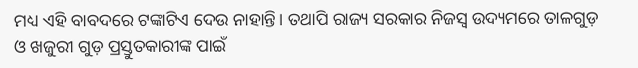ମଧ୍ୟ ଏହି ବାବଦରେ ଟଙ୍କାଟିଏ ଦେଉ ନାହାନ୍ତି। ତଥାପି ରାଜ୍ୟ ସରକାର ନିଜସ୍ୱ ଉଦ୍ୟମରେ ତାଳଗୁଡ଼ ଓ ଖଜୁରୀ ଗୁଡ଼ ପ୍ରସ୍ତୁତକାରୀଙ୍କ ପାଇଁ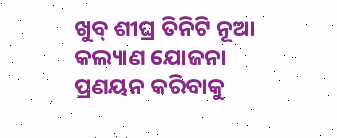ଖୁବ୍ ଶୀଘ୍ର ତିନିଟି ନୂଆ କଲ୍ୟାଣ ଯୋଜନା ପ୍ରଣୟନ କରିବାକୁ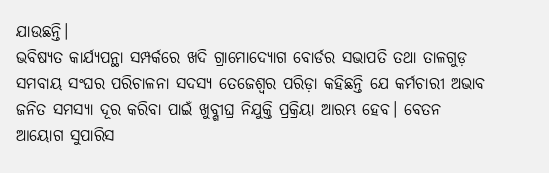ଯାଉଛନ୍ତି।
ଭବିଷ୍ୟତ କାର୍ଯ୍ୟପନ୍ଥା ସମ୍ପର୍କରେ ଖଦି ଗ୍ରାମୋଦ୍ୟୋଗ ବୋର୍ଡର ସଭାପତି ତଥା ତାଳଗୁଡ଼ ସମବାୟ ସଂଘର ପରିଚାଳନା ସଦସ୍ୟ ତେଜେଶ୍ୱର ପରିଡ଼ା କହିଛନ୍ତି ଯେ କର୍ମଚାରୀ ଅଭାବ ଜନିତ ସମସ୍ୟା ଦୂର କରିବା ପାଇଁ ଖୁବ୍ଶୀଘ୍ର ନିଯୁକ୍ତି ପ୍ରକ୍ରିୟା ଆରମ୍ଭ ହେବ। ବେତନ ଆୟୋଗ ସୁପାରିସ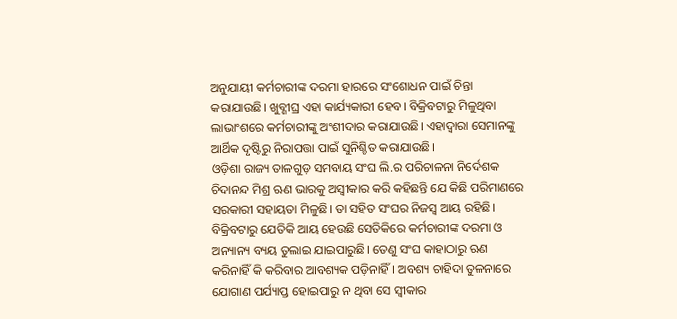ଅନୁଯାୟୀ କର୍ମଚାରୀଙ୍କ ଦରମା ହାରରେ ସଂଶୋଧନ ପାଇଁ ଚିନ୍ତା କରାଯାଉଛି। ଖୁବ୍ଶୀଘ୍ର ଏହା କାର୍ଯ୍ୟକାରୀ ହେବ। ବିକ୍ରିବଟାରୁ ମିଳୁଥିବା ଲାଭାଂଶରେ କର୍ମଚାରୀଙ୍କୁ ଅଂଶୀଦାର କରାଯାଉଛି। ଏହାଦ୍ୱାରା ସେମାନଙ୍କୁ ଆର୍ଥିକ ଦୃଷ୍ଟିରୁ ନିରାପତ୍ତା ପାଇଁ ସୁନିଶ୍ଚିତ କରାଯାଉଛି।
ଓଡ଼ିଶା ରାଜ୍ୟ ତାଳଗୁଡ଼ ସମବାୟ ସଂଘ ଲି.ର ପରିଚାଳନା ନିର୍ଦେଶକ ଚିଦାନନ୍ଦ ମିଶ୍ର ଋଣ ଭାରକୁ ଅସ୍ୱୀକାର କରି କହିଛନ୍ତି ଯେ କିଛି ପରିମାଣରେ ସରକାରୀ ସହାୟତା ମିଳୁଛି। ତା ସହିତ ସଂଘର ନିଜସ୍ୱ ଆୟ ରହିଛି। ବିକ୍ରିବଟାରୁ ଯେତିକି ଆୟ ହେଉଛି ସେତିକିରେ କର୍ମଚାରୀଙ୍କ ଦରମା ଓ ଅନ୍ୟାନ୍ୟ ବ୍ୟୟ ତୁଲାଇ ଯାଇପାରୁଛି। ତେଣୁ ସଂଘ କାହାଠାରୁ ଋଣ କରିନାହିଁ କି କରିବାର ଆବଶ୍ୟକ ପଡ଼ିନାହିଁ। ଅବଶ୍ୟ ଚାହିଦା ତୁଳନାରେ ଯୋଗାଣ ପର୍ଯ୍ୟାପ୍ତ ହୋଇପାରୁ ନ ଥିବା ସେ ସ୍ୱୀକାର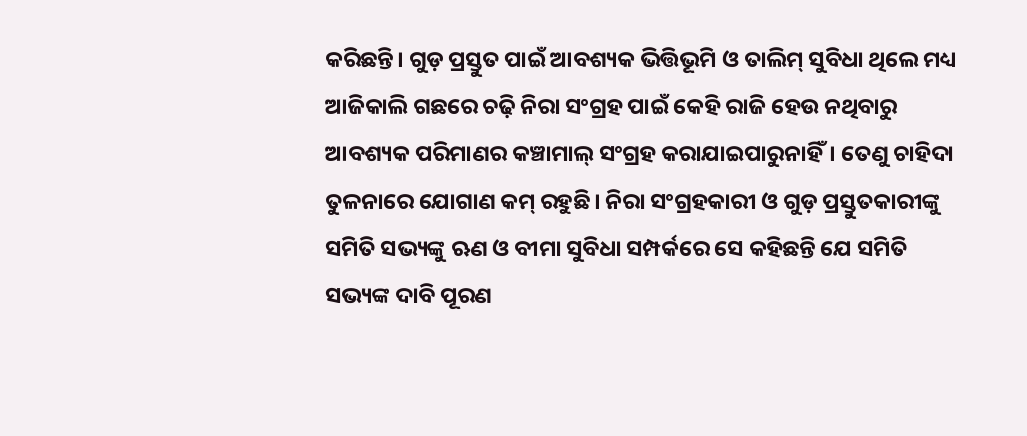କରିଛନ୍ତି। ଗୁଡ଼ ପ୍ରସ୍ତୁତ ପାଇଁ ଆବଶ୍ୟକ ଭିତ୍ତିଭୂମି ଓ ତାଲିମ୍ ସୁବିଧା ଥିଲେ ମଧ୍ୟ ଆଜିକାଲି ଗଛରେ ଚଢ଼ି ନିରା ସଂଗ୍ରହ ପାଇଁ କେହି ରାଜି ହେଉ ନଥିବାରୁ ଆବଶ୍ୟକ ପରିମାଣର କଞ୍ଚାମାଲ୍ ସଂଗ୍ରହ କରାଯାଇପାରୁନାହିଁ। ତେଣୁ ଚାହିଦା ତୁଳନାରେ ଯୋଗାଣ କମ୍ ରହୁଛି। ନିରା ସଂଗ୍ରହକାରୀ ଓ ଗୁଡ଼ ପ୍ରସ୍ତୁତକାରୀଙ୍କୁ ସମିତି ସଭ୍ୟଙ୍କୁ ଋଣ ଓ ବୀମା ସୁବିଧା ସମ୍ପର୍କରେ ସେ କହିଛନ୍ତି ଯେ ସମିତି ସଭ୍ୟଙ୍କ ଦାବି ପୂରଣ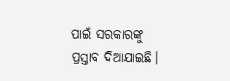ପାଇଁ ସରକାରଙ୍କୁ ପ୍ରସ୍ତାବ ଦିଆଯାଇଛି।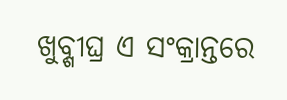ଖୁବ୍ଶୀଘ୍ର ଏ ସଂକ୍ରାନ୍ତରେ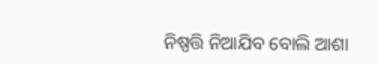ନିଷ୍ପତ୍ତି ନିଆଯିବ ବୋଲି ଆଶା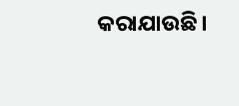କରାଯାଉଛି।